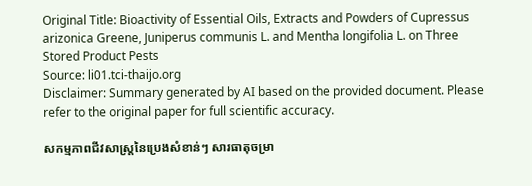Original Title: Bioactivity of Essential Oils, Extracts and Powders of Cupressus arizonica Greene, Juniperus communis L. and Mentha longifolia L. on Three Stored Product Pests
Source: li01.tci-thaijo.org
Disclaimer: Summary generated by AI based on the provided document. Please refer to the original paper for full scientific accuracy.

សកម្មភាពជីវសាស្រ្តនៃប្រេងសំខាន់ៗ សារធាតុចម្រា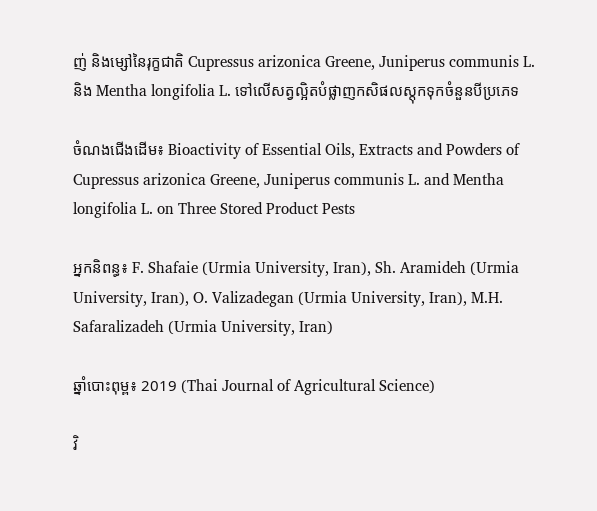ញ់ និងម្សៅនៃរុក្ខជាតិ Cupressus arizonica Greene, Juniperus communis L. និង Mentha longifolia L. ទៅលើសត្វល្អិតបំផ្លាញកសិផលស្តុកទុកចំនួនបីប្រភេទ

ចំណងជើងដើម៖ Bioactivity of Essential Oils, Extracts and Powders of Cupressus arizonica Greene, Juniperus communis L. and Mentha longifolia L. on Three Stored Product Pests

អ្នកនិពន្ធ៖ F. Shafaie (Urmia University, Iran), Sh. Aramideh (Urmia University, Iran), O. Valizadegan (Urmia University, Iran), M.H. Safaralizadeh (Urmia University, Iran)

ឆ្នាំបោះពុម្ព៖ 2019 (Thai Journal of Agricultural Science)

វិ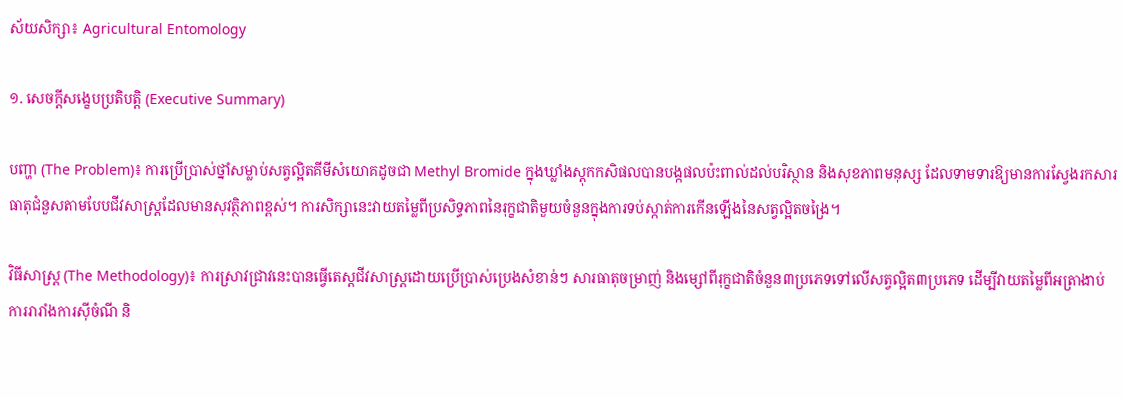ស័យសិក្សា៖ Agricultural Entomology

១. សេចក្តីសង្ខេបប្រតិបត្តិ (Executive Summary)

បញ្ហា (The Problem)៖ ការប្រើប្រាស់ថ្នាំសម្លាប់សត្វល្អិតគីមីសំយោគដូចជា Methyl Bromide ក្នុងឃ្លាំងស្តុកកសិផលបានបង្កផលប៉ះពាល់ដល់បរិស្ថាន និងសុខភាពមនុស្ស ដែលទាមទារឱ្យមានការស្វែងរកសារធាតុជំនួសតាមបែបជីវសាស្រ្តដែលមានសុវត្ថិភាពខ្ពស់។ ការសិក្សានេះវាយតម្លៃពីប្រសិទ្ធភាពនៃរុក្ខជាតិមួយចំនួនក្នុងការទប់ស្កាត់ការកើនឡើងនៃសត្វល្អិតចង្រៃ។

វិធីសាស្ត្រ (The Methodology)៖ ការស្រាវជ្រាវនេះបានធ្វើតេស្តជីវសាស្រ្តដោយប្រើប្រាស់ប្រេងសំខាន់ៗ សារធាតុចម្រាញ់ និងម្សៅពីរុក្ខជាតិចំនួន៣ប្រភេទទៅលើសត្វល្អិត៣ប្រភេទ ដើម្បីវាយតម្លៃពីអត្រាងាប់ ការរារាំងការស៊ីចំណី និ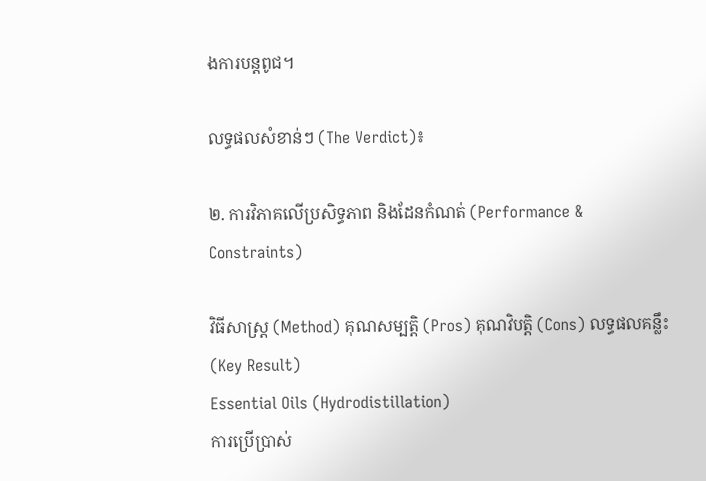ងការបន្តពូជ។

លទ្ធផលសំខាន់ៗ (The Verdict)៖

២. ការវិភាគលើប្រសិទ្ធភាព និងដែនកំណត់ (Performance & Constraints)

វិធីសាស្ត្រ (Method) គុណសម្បត្តិ (Pros) គុណវិបត្តិ (Cons) លទ្ធផលគន្លឹះ (Key Result)
Essential Oils (Hydrodistillation)
ការប្រើប្រាស់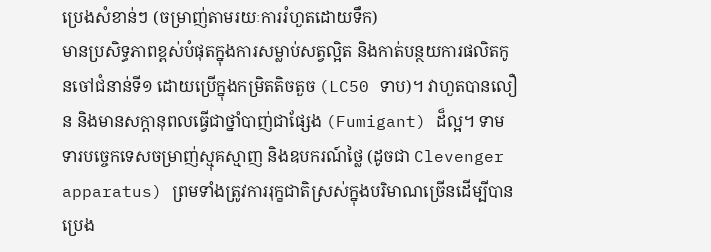ប្រេងសំខាន់ៗ (ចម្រាញ់តាមរយៈការរំហួតដោយទឹក)
មានប្រសិទ្ធភាពខ្ពស់បំផុតក្នុងការសម្លាប់សត្វល្អិត និងកាត់បន្ថយការផលិតកូនចៅជំនាន់ទី១ ដោយប្រើក្នុងកម្រិតតិចតួច (LC50 ទាប)។ វាហួតបានលឿន និងមានសក្តានុពលធ្វើជាថ្នាំបាញ់ជាផ្សែង (Fumigant) ដ៏ល្អ។ ទាមទារបច្ចេកទេសចម្រាញ់ស្មុគស្មាញ និងឧបករណ៍ថ្លៃ (ដូចជា Clevenger apparatus) ព្រមទាំងត្រូវការរុក្ខជាតិស្រស់ក្នុងបរិមាណច្រើនដើម្បីបានប្រេង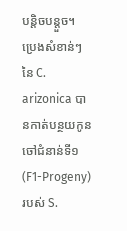បន្តិចបន្តួច។ ប្រេងសំខាន់ៗនៃ C. arizonica បានកាត់បន្ថយកូនចៅជំនាន់ទី១ (F1-Progeny) របស់ S.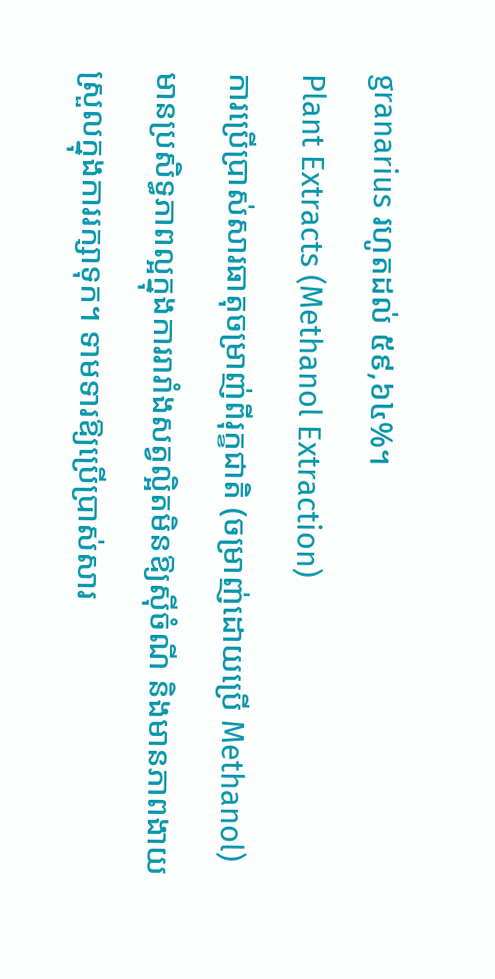granarius រហូតដល់ ៥៩,៦៤%។
Plant Extracts (Methanol Extraction)
ការប្រើប្រាស់សារធាតុចម្រាញ់ពីរុក្ខជាតិ (ចម្រាញ់ដោយប្រើ Methanol)
មានប្រសិទ្ធភាពល្អក្នុងការរារាំងសត្វល្អិតមិនឱ្យស៊ីចំណី និងមានភាពងាយស្រួលក្នុងការរក្សាទុក។ ទាមទារឱ្យប្រើប្រាស់សារ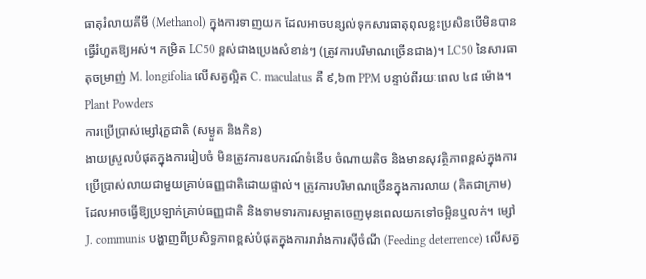ធាតុរំលាយគីមី (Methanol) ក្នុងការទាញយក ដែលអាចបន្សល់ទុកសារធាតុពុលខ្លះប្រសិនបើមិនបានធ្វើរំហួតឱ្យអស់។ កម្រិត LC50 ខ្ពស់ជាងប្រេងសំខាន់ៗ (ត្រូវការបរិមាណច្រើនជាង)។ LC50 នៃសារធាតុចម្រាញ់ M. longifolia លើសត្វល្អិត C. maculatus គឺ ៩,៦៣ PPM បន្ទាប់ពីរយៈពេល ៤៨ ម៉ោង។
Plant Powders
ការប្រើប្រាស់ម្សៅរុក្ខជាតិ (សម្ងួត និងកិន)
ងាយស្រួលបំផុតក្នុងការរៀបចំ មិនត្រូវការឧបករណ៍ទំនើប ចំណាយតិច និងមានសុវត្ថិភាពខ្ពស់ក្នុងការប្រើប្រាស់លាយជាមួយគ្រាប់ធញ្ញជាតិដោយផ្ទាល់។ ត្រូវការបរិមាណច្រើនក្នុងការលាយ (គិតជាក្រាម) ដែលអាចធ្វើឱ្យប្រឡាក់គ្រាប់ធញ្ញជាតិ និងទាមទារការសម្អាតចេញមុនពេលយកទៅចម្អិនឬលក់។ ម្សៅ J. communis បង្ហាញពីប្រសិទ្ធភាពខ្ពស់បំផុតក្នុងការរារាំងការស៊ីចំណី (Feeding deterrence) លើសត្វ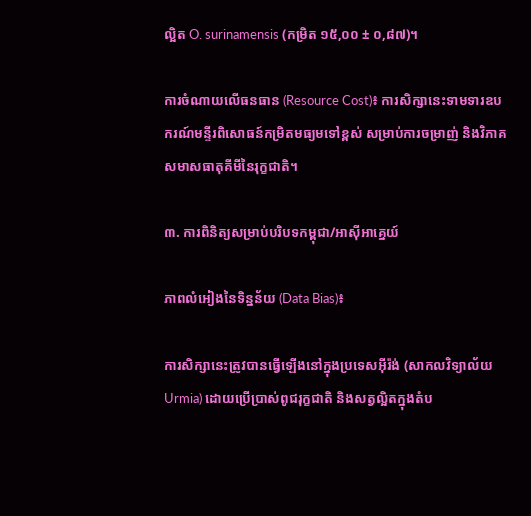ល្អិត O. surinamensis (កម្រិត ១៥,០០ ± ០,៨៧)។

ការចំណាយលើធនធាន (Resource Cost)៖ ការសិក្សានេះទាមទារឧបករណ៍មន្ទីរពិសោធន៍កម្រិតមធ្យមទៅខ្ពស់ សម្រាប់ការចម្រាញ់ និងវិភាគសមាសធាតុគីមីនៃរុក្ខជាតិ។

៣. ការពិនិត្យសម្រាប់បរិបទកម្ពុជា/អាស៊ីអាគ្នេយ៍

ភាពលំអៀងនៃទិន្នន័យ (Data Bias)៖

ការសិក្សានេះត្រូវបានធ្វើឡើងនៅក្នុងប្រទេសអ៊ីរ៉ង់ (សាកលវិទ្យាល័យ Urmia) ដោយប្រើប្រាស់ពូជរុក្ខជាតិ និងសត្វល្អិតក្នុងតំប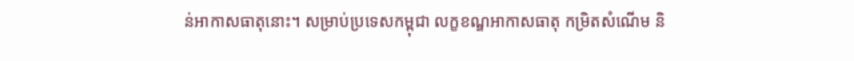ន់អាកាសធាតុនោះ។ សម្រាប់ប្រទេសកម្ពុជា លក្ខខណ្ឌអាកាសធាតុ កម្រិតសំណើម និ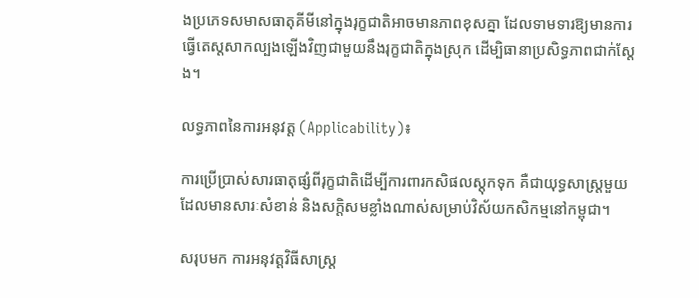ងប្រភេទសមាសធាតុគីមីនៅក្នុងរុក្ខជាតិអាចមានភាពខុសគ្នា ដែលទាមទារឱ្យមានការធ្វើតេស្តសាកល្បងឡើងវិញជាមួយនឹងរុក្ខជាតិក្នុងស្រុក ដើម្បិធានាប្រសិទ្ធភាពជាក់ស្តែង។

លទ្ធភាពនៃការអនុវត្ត (Applicability)៖

ការប្រើប្រាស់សារធាតុផ្សំពីរុក្ខជាតិដើម្បីការពារកសិផលស្តុកទុក គឺជាយុទ្ធសាស្ត្រមួយដែលមានសារៈសំខាន់ និងសក្តិសមខ្លាំងណាស់សម្រាប់វិស័យកសិកម្មនៅកម្ពុជា។

សរុបមក ការអនុវត្តវិធីសាស្ត្រ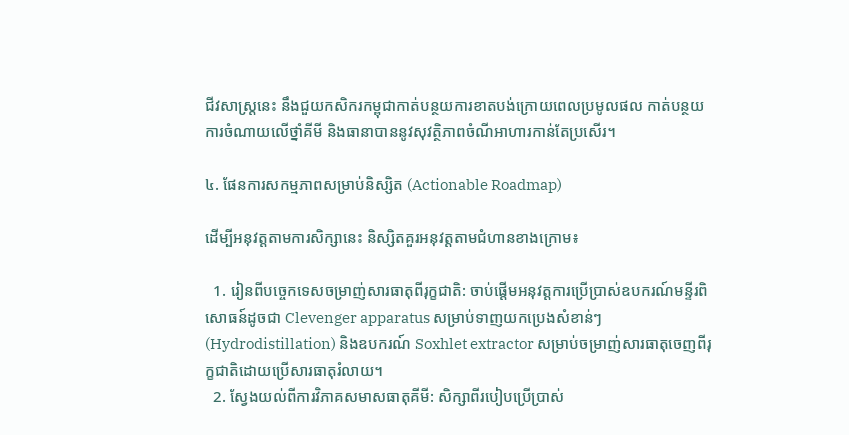ជីវសាស្រ្តនេះ នឹងជួយកសិករកម្ពុជាកាត់បន្ថយការខាតបង់ក្រោយពេលប្រមូលផល កាត់បន្ថយការចំណាយលើថ្នាំគីមី និងធានាបាននូវសុវត្ថិភាពចំណីអាហារកាន់តែប្រសើរ។

៤. ផែនការសកម្មភាពសម្រាប់និស្សិត (Actionable Roadmap)

ដើម្បីអនុវត្តតាមការសិក្សានេះ និស្សិតគួរអនុវត្តតាមជំហានខាងក្រោម៖

  1. រៀនពីបច្ចេកទេសចម្រាញ់សារធាតុពីរុក្ខជាតិ: ចាប់ផ្តើមអនុវត្តការប្រើប្រាស់ឧបករណ៍មន្ទីរពិសោធន៍ដូចជា Clevenger apparatus សម្រាប់ទាញយកប្រេងសំខាន់ៗ (Hydrodistillation) និងឧបករណ៍ Soxhlet extractor សម្រាប់ចម្រាញ់សារធាតុចេញពីរុក្ខជាតិដោយប្រើសារធាតុរំលាយ។
  2. ស្វែងយល់ពីការវិភាគសមាសធាតុគីមី: សិក្សាពីរបៀបប្រើប្រាស់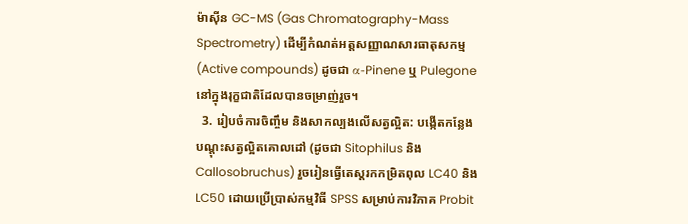ម៉ាស៊ីន GC-MS (Gas Chromatography-Mass Spectrometry) ដើម្បីកំណត់អត្តសញ្ញាណសារធាតុសកម្ម (Active compounds) ដូចជា α-Pinene ឬ Pulegone នៅក្នុងរុក្ខជាតិដែលបានចម្រាញ់រួច។
  3. រៀបចំការចិញ្ចឹម និងសាកល្បងលើសត្វល្អិត: បង្កើតកន្លែងបណ្តុះសត្វល្អិតគោលដៅ (ដូចជា Sitophilus និង Callosobruchus) រួចរៀនធ្វើតេស្តរកកម្រិតពុល LC40 និង LC50 ដោយប្រើប្រាស់កម្មវិធី SPSS សម្រាប់ការវិភាគ Probit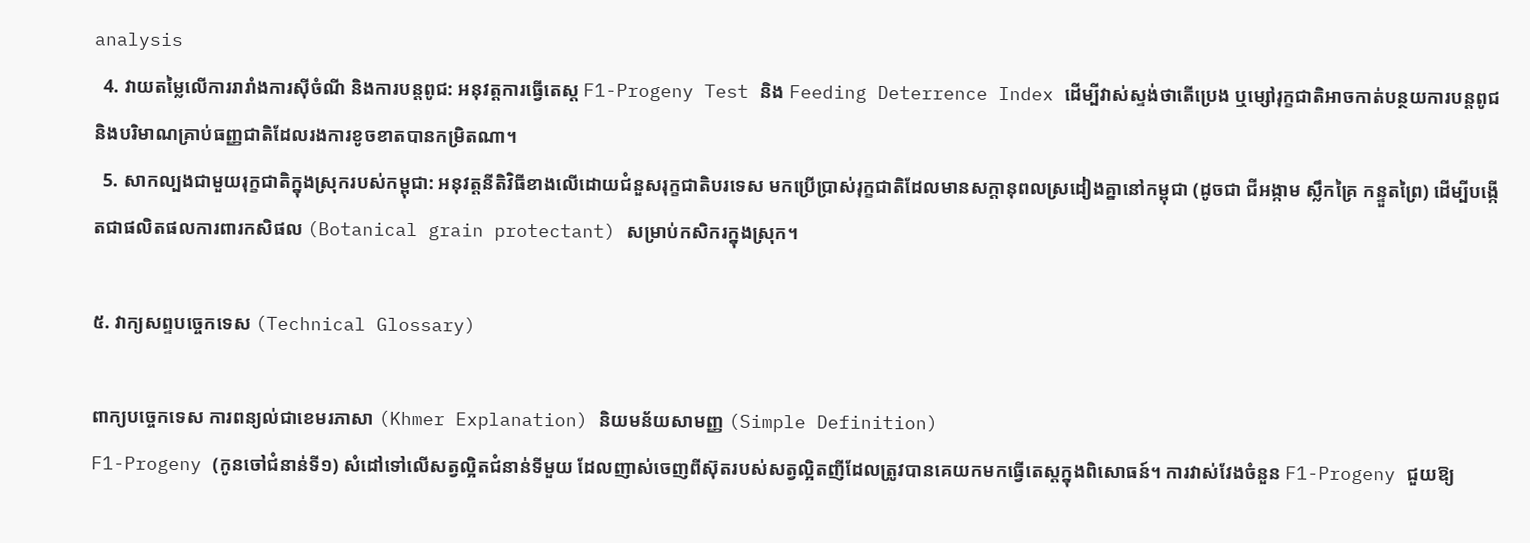analysis
  4. វាយតម្លៃលើការរារាំងការស៊ីចំណី និងការបន្តពូជ: អនុវត្តការធ្វើតេស្ត F1-Progeny Test និង Feeding Deterrence Index ដើម្បីវាស់ស្ទង់ថាតើប្រេង ឬម្សៅរុក្ខជាតិអាចកាត់បន្ថយការបន្តពូជ និងបរិមាណគ្រាប់ធញ្ញជាតិដែលរងការខូចខាតបានកម្រិតណា។
  5. សាកល្បងជាមួយរុក្ខជាតិក្នុងស្រុករបស់កម្ពុជា: អនុវត្តនីតិវិធីខាងលើដោយជំនួសរុក្ខជាតិបរទេស មកប្រើប្រាស់រុក្ខជាតិដែលមានសក្តានុពលស្រដៀងគ្នានៅកម្ពុជា (ដូចជា ជីអង្កាម ស្លឹកគ្រៃ កន្ទួតព្រៃ) ដើម្បីបង្កើតជាផលិតផលការពារកសិផល (Botanical grain protectant) សម្រាប់កសិករក្នុងស្រុក។

៥. វាក្យសព្ទបច្ចេកទេស (Technical Glossary)

ពាក្យបច្ចេកទេស ការពន្យល់ជាខេមរភាសា (Khmer Explanation) និយមន័យសាមញ្ញ (Simple Definition)
F1-Progeny (កូនចៅជំនាន់ទី១) សំដៅទៅលើសត្វល្អិតជំនាន់ទីមួយ ដែលញាស់ចេញពីស៊ុតរបស់សត្វល្អិតញីដែលត្រូវបានគេយកមកធ្វើតេស្តក្នុងពិសោធន៍។ ការវាស់វែងចំនួន F1-Progeny ជួយឱ្យ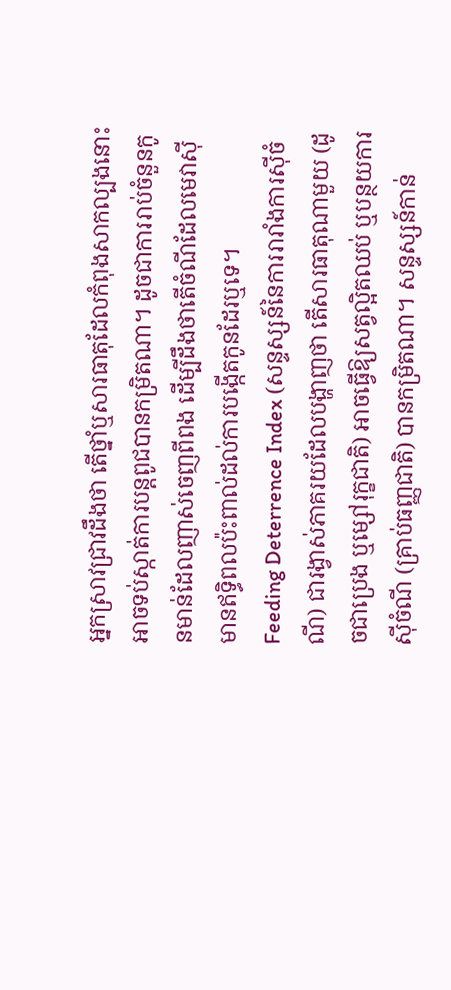អ្នកស្រាវជ្រាវដឹងថា តើថ្នាំឬសារធាតុដែលកំពុងសាកល្បងនោះអាចទប់ស្កាត់ការបន្តពូជបានកម្រិតណា។ ដូចជាការរាប់ចំនួនកូនមាន់ដែលញាស់ចេញពីពង ដើម្បីដឹងថាតើចំណីដែលមេវាស៊ី មានឥទ្ធិពលប៉ះពាល់ដល់ការបង្កើតកូនដែរឬទេ។
Feeding Deterrence Index (សន្ទស្សន៍នៃការរារាំងការស៊ីចំណី) ជារង្វាស់ភាគរយដែលបង្ហាញថា តើសារធាតុណាមួយ (ដូចជាប្រេង ឬម្សៅរុក្ខជាតិ) អាចធ្វើឱ្យសត្វល្អិតឈប់ ឬបន្ថយការស៊ីចំណី (គ្រាប់ធញ្ញជាតិ) បានកម្រិតណា។ សន្ទស្សន៍កាន់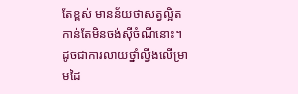តែខ្ពស់ មានន័យថាសត្វល្អិតកាន់តែមិនចង់ស៊ីចំណីនោះ។ ដូចជាការលាយថ្នាំល្វីងលើម្រាមដៃ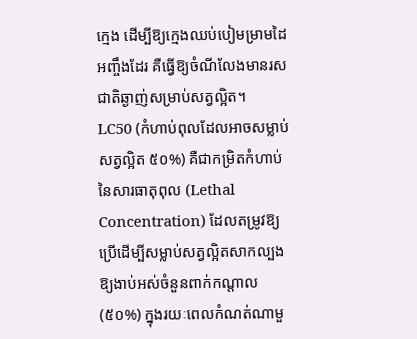ក្មេង ដើម្បីឱ្យក្មេងឈប់បៀមម្រាមដៃអញ្ចឹងដែរ គឺធ្វើឱ្យចំណីលែងមានរសជាតិឆ្ងាញ់សម្រាប់សត្វល្អិត។
LC50 (កំហាប់ពុលដែលអាចសម្លាប់សត្វល្អិត ៥០%) គឺជាកម្រិតកំហាប់នៃសារធាតុពុល (Lethal Concentration) ដែលតម្រូវឱ្យប្រើដើម្បីសម្លាប់សត្វល្អិតសាកល្បងឱ្យងាប់អស់ចំនួនពាក់កណ្តាល (៥០%) ក្នុងរយៈពេលកំណត់ណាមួ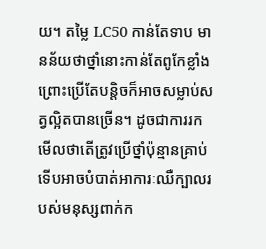យ។ តម្លៃ LC50 កាន់តែទាប មានន័យថាថ្នាំនោះកាន់តែពូកែខ្លាំង ព្រោះប្រើតែបន្តិចក៏អាចសម្លាប់សត្វល្អិតបានច្រើន។ ដូចជាការរកមើលថាតើត្រូវប្រើថ្នាំប៉ុន្មានគ្រាប់ ទើបអាចបំបាត់អាការៈឈឺក្បាលរបស់មនុស្សពាក់ក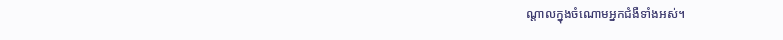ណ្តាលក្នុងចំណោមអ្នកជំងឺទាំងអស់។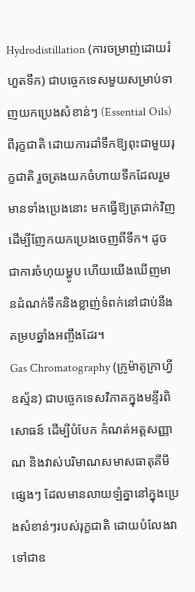Hydrodistillation (ការចម្រាញ់ដោយរំហួតទឹក) ជាបច្ចេកទេសមួយសម្រាប់ទាញយកប្រេងសំខាន់ៗ (Essential Oils) ពីរុក្ខជាតិ ដោយការដាំទឹកឱ្យពុះជាមួយរុក្ខជាតិ រួចត្រងយកចំហាយទឹកដែលរួមមានទាំងប្រេងនោះ មកធ្វើឱ្យត្រជាក់វិញដើម្បីញែកយកប្រេងចេញពីទឹក។ ដូចជាការចំហុយម្ហូប ហើយយើងឃើញមានដំណក់ទឹកនិងខ្លាញ់ទំពក់នៅជាប់នឹងគម្របឆ្នាំងអញ្ចឹងដែរ។
Gas Chromatography (ក្រូម៉ាតូក្រាហ្វីឧស្ម័ន) ជាបច្ចេកទេសវិភាគក្នុងមន្ទីរពិសោធន៍ ដើម្បីបំបែក កំណត់អត្តសញ្ញាណ និងវាស់បរិមាណសមាសធាតុគីមីផ្សេងៗ ដែលមានលាយឡំគ្នានៅក្នុងប្រេងសំខាន់ៗរបស់រុក្ខជាតិ ដោយបំលែងវាទៅជាឧ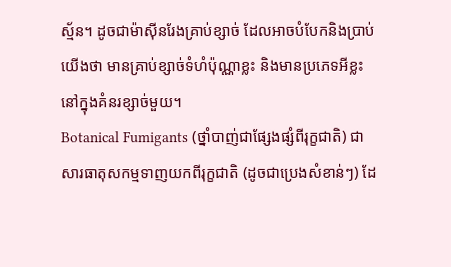ស្ម័ន។ ដូចជាម៉ាស៊ីនរែងគ្រាប់ខ្សាច់ ដែលអាចបំបែកនិងប្រាប់យើងថា មានគ្រាប់ខ្សាច់ទំហំប៉ុណ្ណាខ្លះ និងមានប្រភេទអីខ្លះនៅក្នុងគំនរខ្សាច់មួយ។
Botanical Fumigants (ថ្នាំបាញ់ជាផ្សែងផ្សំពីរុក្ខជាតិ) ជាសារធាតុសកម្មទាញយកពីរុក្ខជាតិ (ដូចជាប្រេងសំខាន់ៗ) ដែ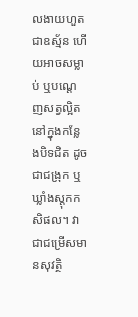លងាយហួតជាឧស្ម័ន ហើយអាចសម្លាប់ ឬបណ្តេញសត្វល្អិតនៅក្នុងកន្លែងបិទជិត ដូចជាជង្រុក ឬឃ្លាំងស្តុកកសិផល។ វាជាជម្រើសមានសុវត្ថិ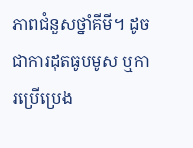ភាពជំនួសថ្នាំគីមី។ ដូចជាការដុតធូបមូស ឬការប្រើប្រេង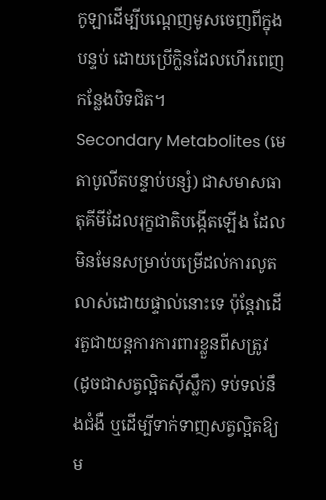កូឡាដើម្បីបណ្តេញមូសចេញពីក្នុងបន្ទប់ ដោយប្រើក្លិនដែលហើរពេញកន្លែងបិទជិត។
Secondary Metabolites (មេតាបូលីតបន្ទាប់បន្សំ) ជាសមាសធាតុគីមីដែលរុក្ខជាតិបង្កើតឡើង ដែលមិនមែនសម្រាប់បម្រើដល់ការលូតលាស់ដោយផ្ទាល់នោះទេ ប៉ុន្តែវាដើរតួជាយន្តការការពារខ្លួនពីសត្រូវ (ដូចជាសត្វល្អិតស៊ីស្លឹក) ទប់ទល់នឹងជំងឺ ឬដើម្បីទាក់ទាញសត្វល្អិតឱ្យម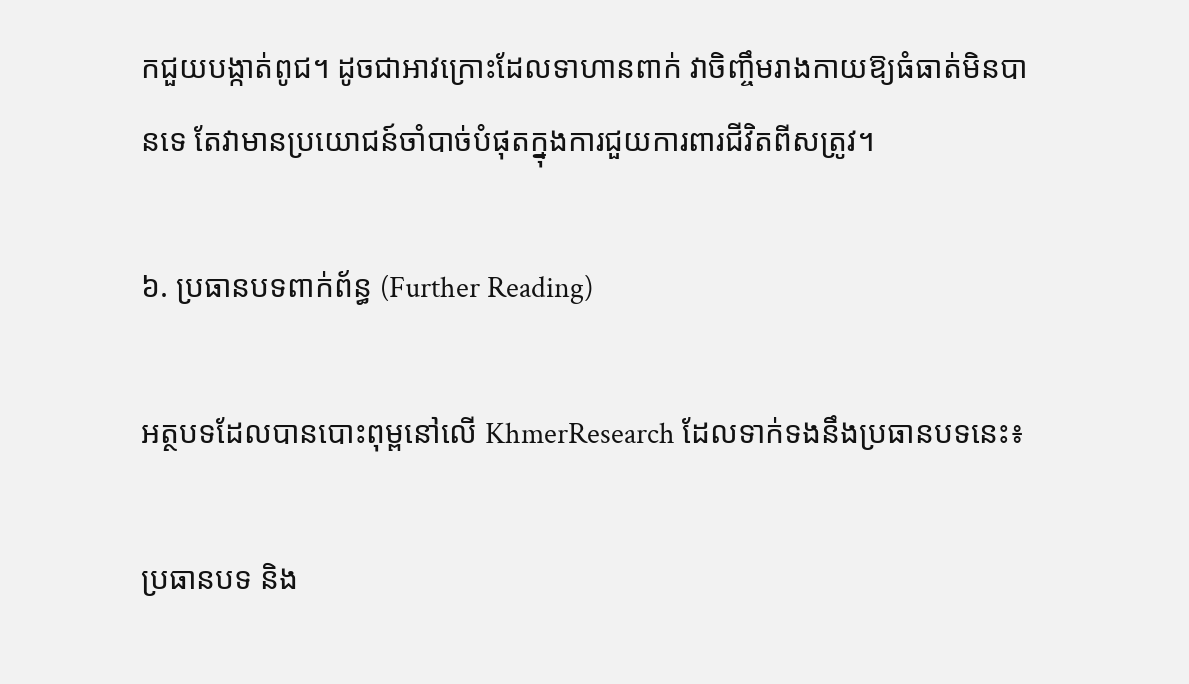កជួយបង្កាត់ពូជ។ ដូចជាអាវក្រោះដែលទាហានពាក់ វាចិញ្ចឹមរាងកាយឱ្យធំធាត់មិនបានទេ តែវាមានប្រយោជន៍ចាំបាច់បំផុតក្នុងការជួយការពារជីវិតពីសត្រូវ។

៦. ប្រធានបទពាក់ព័ន្ធ (Further Reading)

អត្ថបទដែលបានបោះពុម្ពនៅលើ KhmerResearch ដែលទាក់ទងនឹងប្រធានបទនេះ៖

ប្រធានបទ និង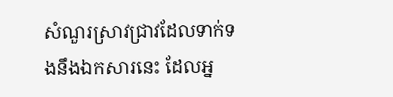សំណួរស្រាវជ្រាវដែលទាក់ទងនឹងឯកសារនេះ ដែលអ្ន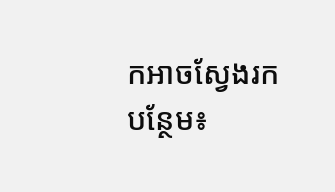កអាចស្វែងរកបន្ថែម៖